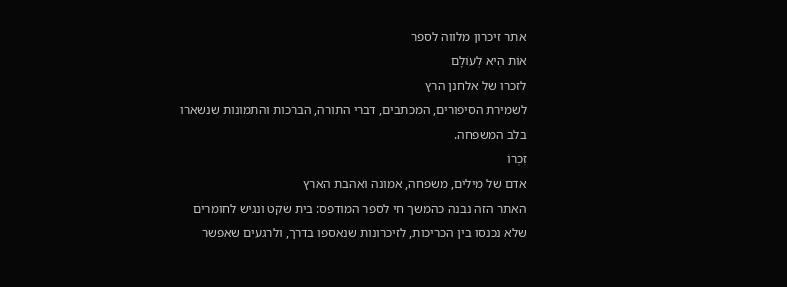אתר זיכרון מלווה לספר
אוֹת הִיא לְעוֹלָם
לזכרו של אלחנן הרץ
לשמירת הסיפורים, המכתבים, דברי התורה, הברכות והתמונות שנשארו בלב המשפחה.
זִכְרוֹ
אדם של מילים, משפחה, אמונה ואהבת הארץ
האתר הזה נבנה כהמשך חי לספר המודפס: בית שקט ונגיש לחומרים שלא נכנסו בין הכריכות, לזיכרונות שנאספו בדרך, ולרגעים שאפשר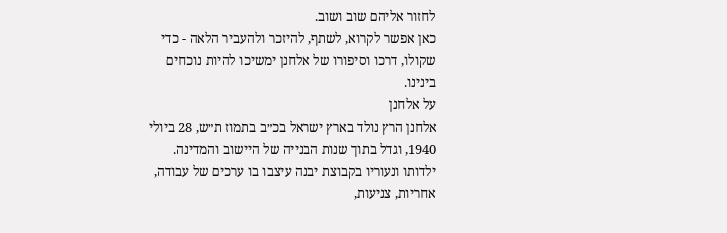לחזור אליהם שוב ושוב.
כאן אפשר לקרוא, לשתף, להיזכר ולהעביר הלאה - כדי שקולו, דרכו וסיפורו של אלחנן ימשיכו להיות נוכחים בינינו.
על אלחנן
אלחנן הרץ נולד בארץ ישראל בכ״ב בתמוז ת״ש, 28 ביולי 1940, וגדל בתוך שנות הבנייה של היישוב והמדינה. ילדותו ונעוריו בקבוצת יבנה עיצבו בו ערכים של עבודה, אחריות, צניעות,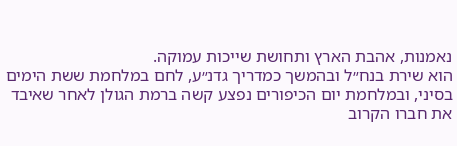נאמנות, אהבת הארץ ותחושת שייכות עמוקה.
הוא שירת בנח״ל ובהמשך כמדריך גדנ״ע, לחם במלחמת ששת הימים בסיני, ובמלחמת יום הכיפורים נפצע קשה ברמת הגולן לאחר שאיבד את חברו הקרוב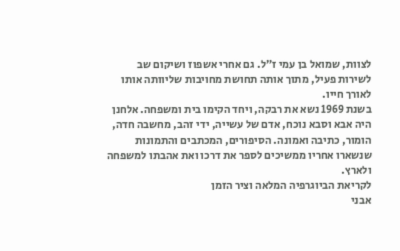לצוות, שמואל בן עמי ז״ל. גם אחרי אשפוז ושיקום שב לשירות פעיל, מתוך אותה תחושת מחויבות שליוותה אותו לאורך חייו.
בשנת 1969 נשא את רבקה, ויחד הקימו בית ומשפחה. אלחנן היה אבא וסבא נוכח, אדם של עשייה, ידי זהב, מחשבה חדה, הומור, כתיבה ואמונה. הסיפורים, המכתבים והתמונות שנשארו אחריו ממשיכים לספר את דרכו ואת אהבתו למשפחה ולארץ.
לקריאת הביוגרפיה המלאה וציר הזמן
אבני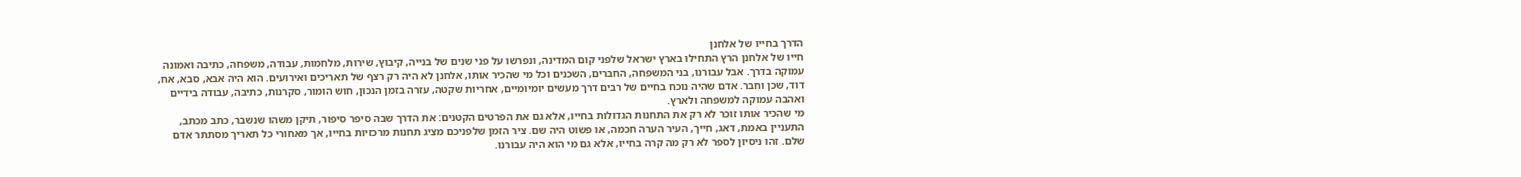הדרך בחייו של אלחנן
חייו של אלחנן הרץ התחילו בארץ ישראל שלפני קום המדינה, ונפרשו על פני שנים של בנייה, קיבוץ, שירות, מלחמות, עבודה, משפחה, כתיבה ואמונה עמוקה בדרך. אבל עבורנו, בני המשפחה, החברים, השכנים וכל מי שהכיר אותו, אלחנן לא היה רק רצף של תאריכים ואירועים. הוא היה אבא, סבא, אח, דוד, שכן וחבר. אדם שהיה נוכח בחיים של רבים דרך מעשים יומיומיים, אחריות שקטה, עזרה בזמן הנכון, חוש הומור, סקרנות, כתיבה, עבודה בידיים ואהבה עמוקה למשפחה ולארץ.
מי שהכיר אותו זוכר לא רק את התחנות הגדולות בחייו, אלא גם את הפרטים הקטנים: את הדרך שבה סיפר סיפור, תיקן משהו שנשבר, כתב מכתב, התעניין באמת, דאג, חייך, העיר הערה חכמה, או פשוט היה שם. ציר הזמן שלפניכם מציג תחנות מרכזיות בחייו, אך מאחורי כל תאריך מסתתר אדם שלם. זהו ניסיון לספר לא רק מה קרה בחייו, אלא גם מי הוא היה עבורנו.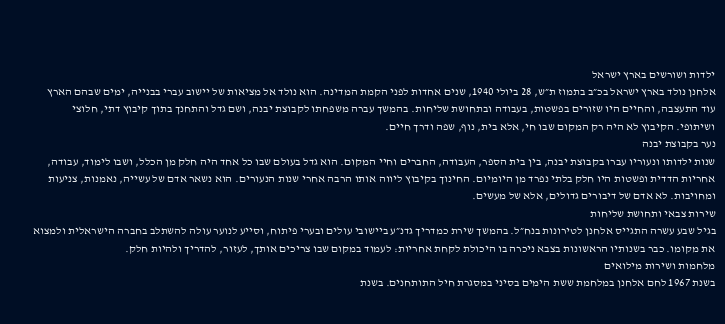ילדות ושורשים בארץ ישראל
אלחנן נולד בארץ ישראל בכ״ב בתמוז ת״ש, 28 ביולי 1940, שנים אחדות לפני הקמת המדינה. הוא נולד אל מציאות של יישוב עברי בבנייה, ימים שבהם הארץ עוד התעצבה, והחיים היו שזורים בפשטות, בעבודה ובתחושת שליחות. בהמשך עברה משפחתו לקבוצת יבנה, ושם גדל והתחנך בתוך קיבוץ דתי, חלוצי ושיתופי. הקיבוץ לא היה רק המקום שבו חי, אלא בית, נוף, שפה ודרך חיים.
נער בקבוצת יבנה
שנות ילדותו ונעוריו עברו בקבוצת יבנה, בין בית הספר, העבודה, החברים וחיי המקום. הוא גדל בעולם שבו כל אחד היה חלק מן הכלל, ושבו לימוד, עבודה, אחריות הדדית ופשטות היו חלק בלתי נפרד מן היומיום. החינוך בקיבוץ ליווה אותו הרבה אחרי שנות הנעורים. הוא נשאר אדם של עשייה, נאמנות, צניעות ומחויבות. לא אדם של דיבורים גדולים, אלא של מעשים.
שירות צבאי ותחושת שליחות
בגיל שבע עשרה התגייס אלחנן לטירונות בנח״ל. בהמשך שירת כמדריך גדנ״ע ביישובי עולים ובערי פיתוח, וסייע לנוער עולה להשתלב בחברה הישראלית ולמצוא את מקומו. כבר בשנותיו הראשונות בצבא ניכרה בו היכולת לקחת אחריות: לעמוד במקום שבו צריכים אותך, לעזור, להדריך ולהיות חלק.
מלחמות ושירות מילואים
בשנת 1967 לחם אלחנן במלחמת ששת הימים בסיני במסגרת חיל התותחנים. בשנת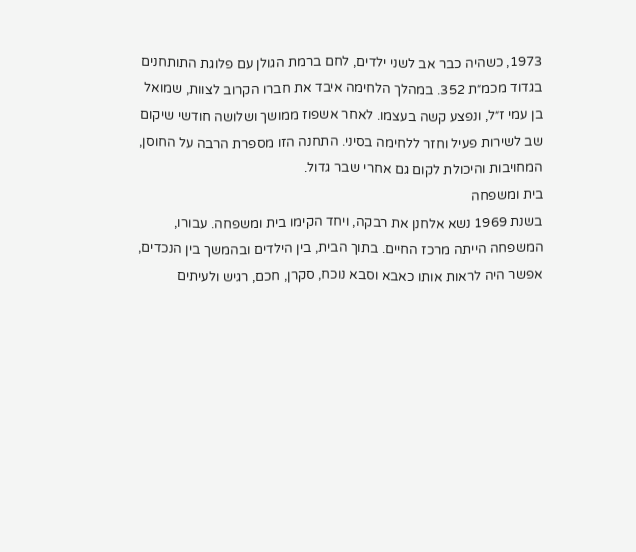1973, כשהיה כבר אב לשני ילדים, לחם ברמת הגולן עם פלוגת התותחנים בגדוד מכמ״ת 352. במהלך הלחימה איבד את חברו הקרוב לצוות, שמואל בן עמי ז״ל, ונפצע קשה בעצמו. לאחר אשפוז ממושך ושלושה חודשי שיקום שב לשירות פעיל וחזר ללחימה בסיני. התחנה הזו מספרת הרבה על החוסן, המחויבות והיכולת לקום גם אחרי שבר גדול.
בית ומשפחה
בשנת 1969 נשא אלחנן את רבקה, ויחד הקימו בית ומשפחה. עבורו, המשפחה הייתה מרכז החיים. בתוך הבית, בין הילדים ובהמשך בין הנכדים, אפשר היה לראות אותו כאבא וסבא נוכח, סקרן, חכם, רגיש ולעיתים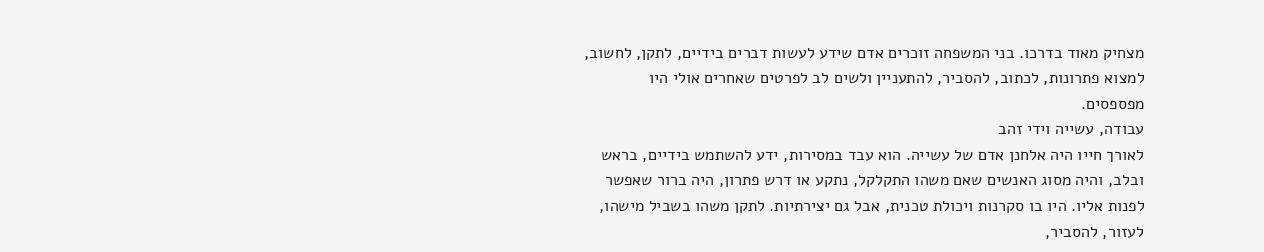מצחיק מאוד בדרכו. בני המשפחה זוכרים אדם שידע לעשות דברים בידיים, לתקן, לחשוב, למצוא פתרונות, לכתוב, להסביר, להתעניין ולשים לב לפרטים שאחרים אולי היו מפספסים.
עבודה, עשייה וידי זהב
לאורך חייו היה אלחנן אדם של עשייה. הוא עבד במסירות, ידע להשתמש בידיים, בראש ובלב, והיה מסוג האנשים שאם משהו התקלקל, נתקע או דרש פתרון, היה ברור שאפשר לפנות אליו. היו בו סקרנות ויכולת טכנית, אבל גם יצירתיות. לתקן משהו בשביל מישהו, לעזור, להסביר,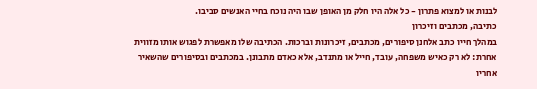לבנות או למצוא פתרון - כל אלה היו חלק מן האופן שבו היה נוכח בחיי האנשים סביבו.
כתיבה, מכתבים וזיכרון
במהלך חייו כתב אלחנן סיפורים, מכתבים, זיכרונות וברכות. הכתיבה שלו מאפשרת לפגוש אותו מזווית אחרת: לא רק כאיש משפחה, עובד, חייל או מתנדב, אלא כאדם מתבונן. במכתבים ובסיפורים שהשאיר אחריו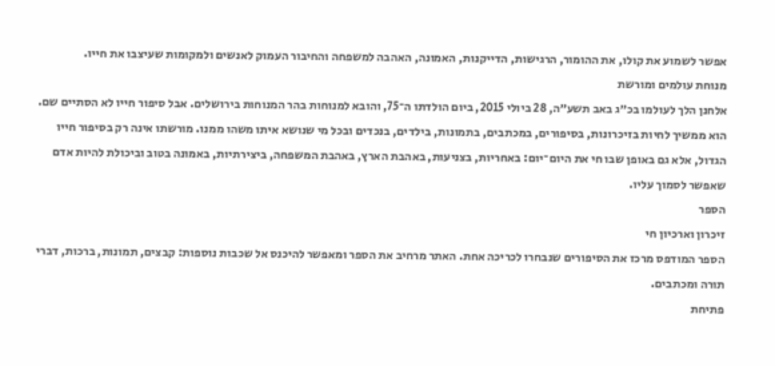אפשר לשמוע את קולו, את ההומור, הרגישות, הדייקנות, האמונה, האהבה למשפחה והחיבור העמוק לאנשים ולמקומות שעיצבו את חייו.
מנוחת עולמים ומורשת
אלחנן הלך לעולמו בכ״ג באב תשע״ה, 28 ביולי 2015, ביום הולדתו ה־75, והובא למנוחות בהר המנוחות בירושלים. אבל סיפור חייו לא הסתיים שם. הוא ממשיך לחיות בזיכרונות, בסיפורים, במכתבים, בתמונות, בילדים, בנכדים ובכל מי שנושא איתו משהו ממנו. מורשתו אינה רק בסיפור חייו הגדול, אלא גם באופן שבו חי את היום־יום: באחריות, בצניעות, באהבת הארץ, באהבת המשפחה, ביצירתיות, באמונה בטוב וביכולת להיות אדם שאפשר לסמוך עליו.
הספר
זיכרון וארכיון חי
הספר המודפס מרכז את הסיפורים שנבחרו לכריכה אחת. האתר מרחיב את הספר ומאפשר להיכנס אל שכבות נוספות: קבצים, תמונות, ברכות, דברי תורה ומכתבים.
פתיחת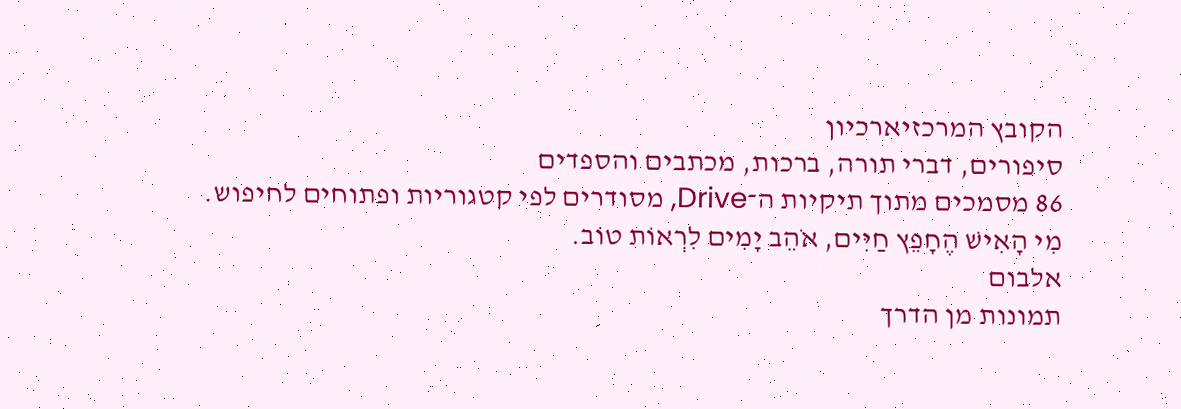הקובץ המרכזיארכיון
סיפורים, דברי תורה, ברכות, מכתבים והספדים
86 מסמכים מתוך תיקיות ה־Drive, מסודרים לפי קטגוריות ופתוחים לחיפוש.
מִי הָאִישׁ הֶחָפֵץ חַיִּים, אֹהֵב יָמִים לִרְאוֹת טוֹב.
אלבום
תמונות מן הדרך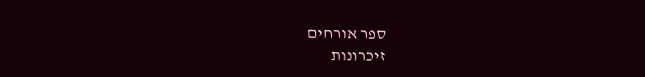ספר אורחים
זיכרונות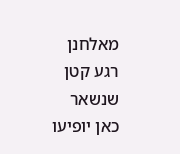מאלחנן
רגע קטן שנשאר
כאן יופיעו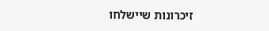זיכרונות שיישלחו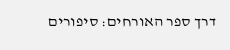דרך ספר האורחים: סיפורים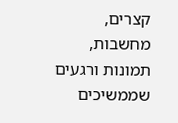קצרים, מחשבות, תמונות ורגעים שממשיכים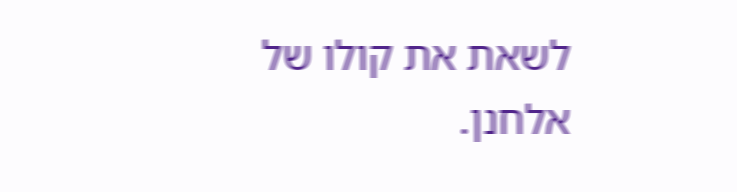לשאת את קולו של אלחנן.